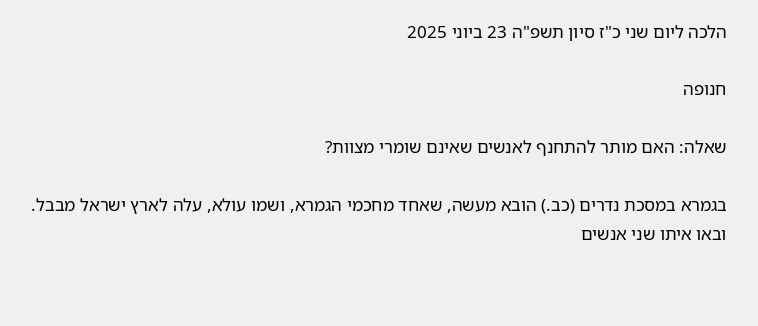הלכה ליום שני כ"ז סיון תשפ"ה 23 ביוני 2025

חנופה

שאלה: האם מותר להתחנף לאנשים שאינם שומרי מצוות?

בגמרא במסכת נדרים (כב.) הובא מעשה, שאחד מחכמי הגמרא, ושמו עולא, עלה לארץ ישראל מבבל. ובאו איתו שני אנשים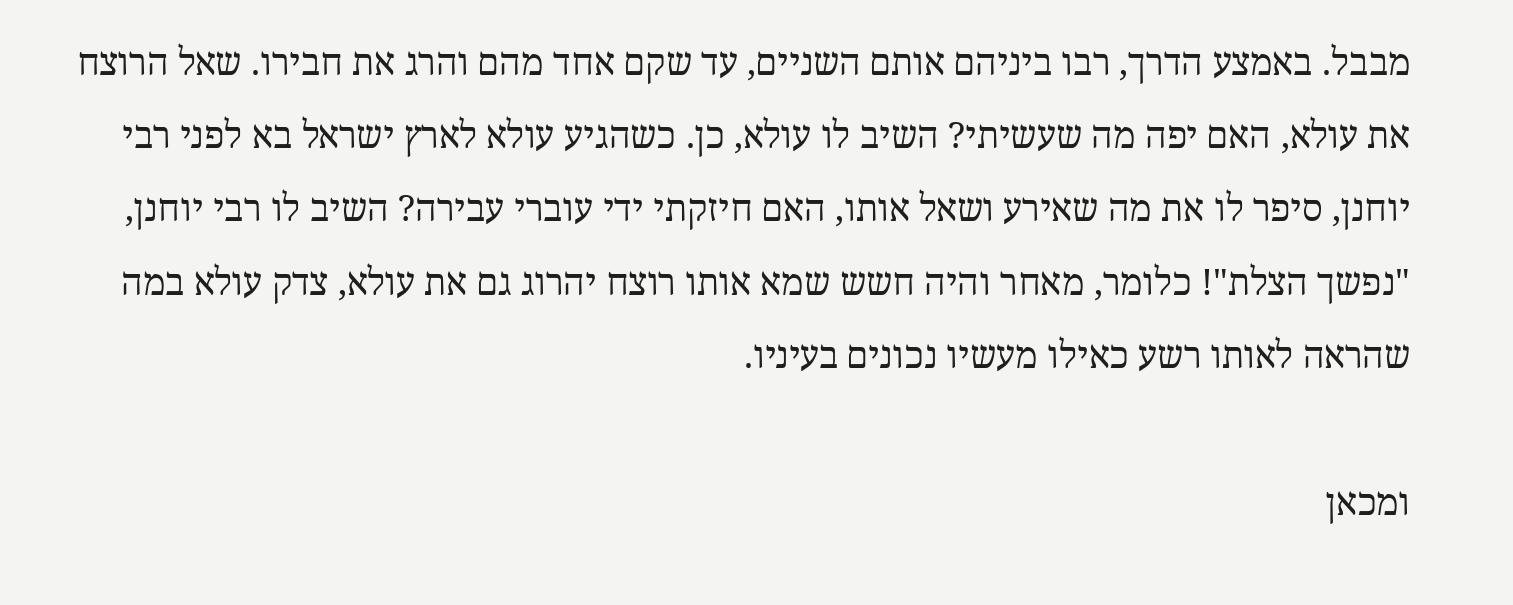מבבל. באמצע הדרך, רבו ביניהם אותם השניים, עד שקם אחד מהם והרג את חבירו. שאל הרוצח את עולא, האם יפה מה שעשיתי? השיב לו עולא, כן. כשהגיע עולא לארץ ישראל בא לפני רבי יוחנן, סיפר לו את מה שאירע ושאל אותו, האם חיזקתי ידי עוברי עבירה? השיב לו רבי יוחנן, "נפשך הצלת"! כלומר, מאחר והיה חשש שמא אותו רוצח יהרוג גם את עולא, צדק עולא במה שהראה לאותו רשע כאילו מעשיו נכונים בעיניו.

ומכאן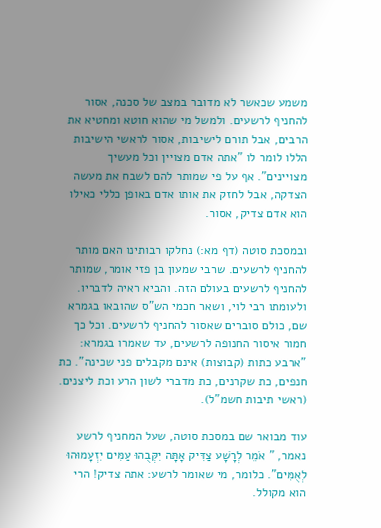משמע שכאשר לא מדובר במצב של סכנה, אסור להחניף לרשעים. ולמשל מי שהוא חוטא ומחטיא את הרבים, אבל תורם לישיבות, אסור לראשי הישיבות הללו לומר לו "אתה אדם מצויין וכל מעשיך מצויינים". אף על פי שמותר להם לשבח את מעשה הצדקה, אבל לחזק את אותו אדם באופן כללי כאילו הוא אדם צדיק, אסור.

ובמסכת סוטה (דף מא:) נחלקו רבותינו האם מותר להחניף לרשעים. שרבי שמעון בן פזי אומר, שמותר להחניף לרשעים בעולם הזה. והביא ראיה לדבריו. ולעומתו רבי לוי, ושאר חכמי הש"ס שהובאו בגמרא שם, כולם סוברים שאסור להחניף לרשעים. וכל כך חמור איסור החנופה לרשעים, עד שאמרו בגמרא: "ארבע כתות (קבוצות) אינם מקבלים פני שכינה". כת חנפים, כת שקרנים, כת מדברי לשון הרע וכת ליצנים. (ראשי תיבות חשמ"ל).

עוד מבואר שם במסכת סוטה, שעל המחניף לרשע נאמר, " אֹמֵר לְרָשָׁע צַדִּיק אָתָּה יִקְּבֻהוּ עַמִּים יִזְעָמוּהוּ לְאֻמִּים". כלומר, מי שאומר לרשע: אתה צדיק! הרי הוא מקולל.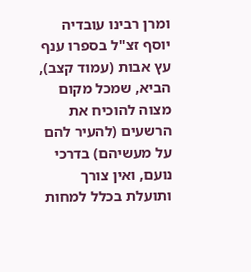ומרן רבינו עובדיה יוסף זצ"ל בספרו ענף עץ אבות (עמוד קצב), הביא, שמכל מקום מצוה להוכיח את הרשעים (להעיר להם על מעשיהם) בדרכי נועם, ואין צורך ותועלת בכלל למחות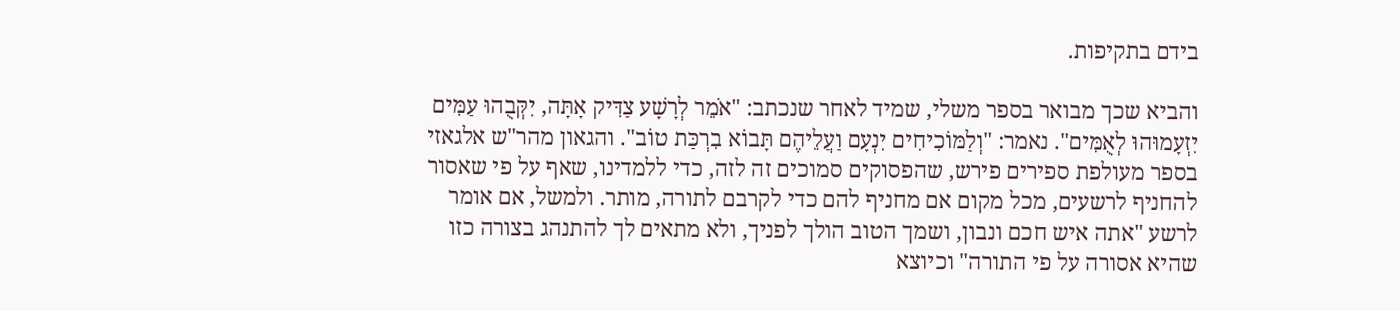בידם בתקיפות.

והביא שכך מבואר בספר משלי, שמיד לאחר שנכתב: "אֹמֵר לְרָשָׁע צַדִּיק אָתָּה, יִקְּבֻהוּ עַמִּים יִזְעָמוּהוּ לְאֻמִּים". נאמר: "וְלַמּוֹכִיחִים יִנְעָם וַעֲלֵיהֶם תָּבוֹא בִרְכַּת טוֹב". והגאון מהר"ש אלגאזי בספר מעולפת ספירים פירש, שהפסוקים סמוכים זה לזה, כדי ללמדינו, שאף על פי שאסור להחניף לרשעים, מכל מקום אם מחניף להם כדי לקרבם לתורה, מותר. ולמשל, אם אומר לרשע "אתה איש חכם ונבון, ושמך הטוב הולך לפניך, ולא מתאים לך להתנהג בצורה כזו שהיא אסורה על פי התורה" וכיוצא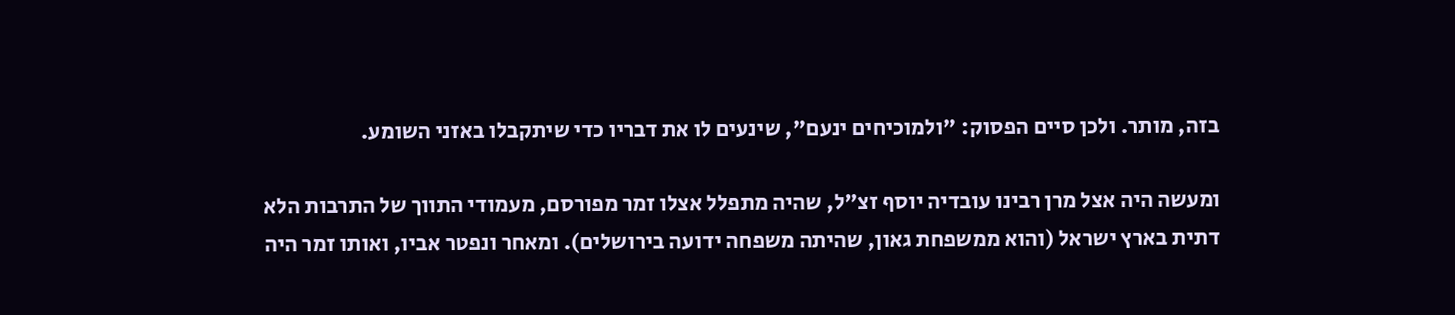בזה, מותר. ולכן סיים הפסוק: "ולמוכיחים ינעם", שינעים לו את דבריו כדי שיתקבלו באזני השומע.

ומעשה היה אצל מרן רבינו עובדיה יוסף זצ"ל, שהיה מתפלל אצלו זמר מפורסם, מעמודי התווך של התרבות הלא דתית בארץ ישראל (והוא ממשפחת גאון, שהיתה משפחה ידועה בירושלים). ומאחר ונפטר אביו, ואותו זמר היה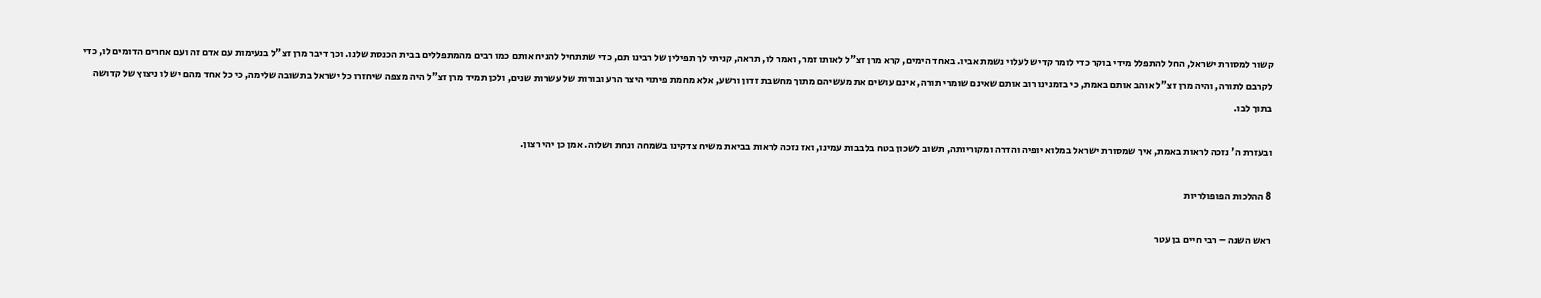קשור למסורת ישראל, החל להתפלל מידי בוקר כדי לומר קדיש לעלוי נשמת אביו. באחד הימים, קרא מרן זצ"ל לאותו זמר, ואמר לו, תראה, קניתי לך תפילין של רבינו תם, כדי שתתחיל להניח אותם כמו רבים מהמתפללים בבית הכנסת שלנו. וכך דיבר מרן זצ"ל בנעימות עם אדם זה ועם אחרים הדומים לו, כדי לקרבם לתורה, והיה מרן זצ"ל אוהב אותם באמת, כי בזמנינו רוב אותם שאינם שומרי תורה, אינם עושים את מעשיהם מתוך מחשבת זדון ורשע, אלא מחמת פיתוי היצר הרע ובורות של עשרות שנים, ולכן תמיד מרן זצ"ל היה מצפה שיחזרו כל ישראל בתשובה שלימה, כי כל אחד מהם יש לו ניצוץ של קדושה בתוך לבו.

ובעזרת ה' נזכה לראות באמת, איך שמסורת ישראל במלוא יופיה והדרה ומקוריותה, תשוב לשכון בטח בלבבות עמינו, ואז נזכה לראות בביאת משיח צדקינו בשמחה ונחת ושלוה. אמן כן יהי רצון.

8 ההלכות הפופולריות

ראש השנה – רבי חיים בן עטר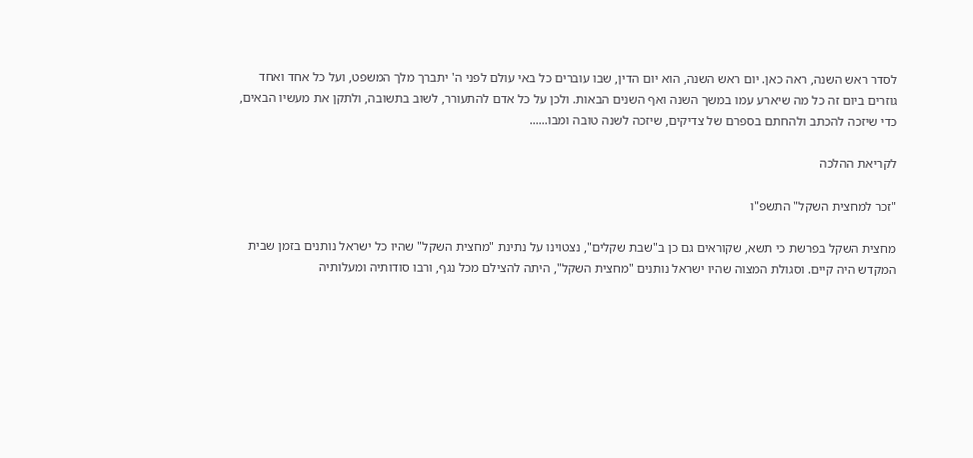לסדר ראש השנה, ראה כאן. יום ראש השנה, הוא יום הדין, שבו עוברים כל באי עולם לפני ה' יתברך מלך המשפט, ועל כל אחד ואחד גוזרים ביום זה כל מה שיארע עמו במשך השנה ואף השנים הבאות. ולכן על כל אדם להתעורר, לשוב בתשובה, ולתקן את מעשיו הבאים, כדי שיזכה להכתב ולהחתם בספרם של צדיקים, שיזכה לשנה טובה ומבו......

לקריאת ההלכה

"זכר למחצית השקל" התשפ"ו

מחצית השקל בפרשת כי תשא, שקוראים גם כן ב"שבת שקלים", נצטוינו על נתינת "מחצית השקל" שהיו כל ישראל נותנים בזמן שבית המקדש היה קיים. וסגולת המצוה שהיו ישראל נותנים "מחצית השקל", היתה להצילם מכל נגף, ורבו סודותיה ומעלותיה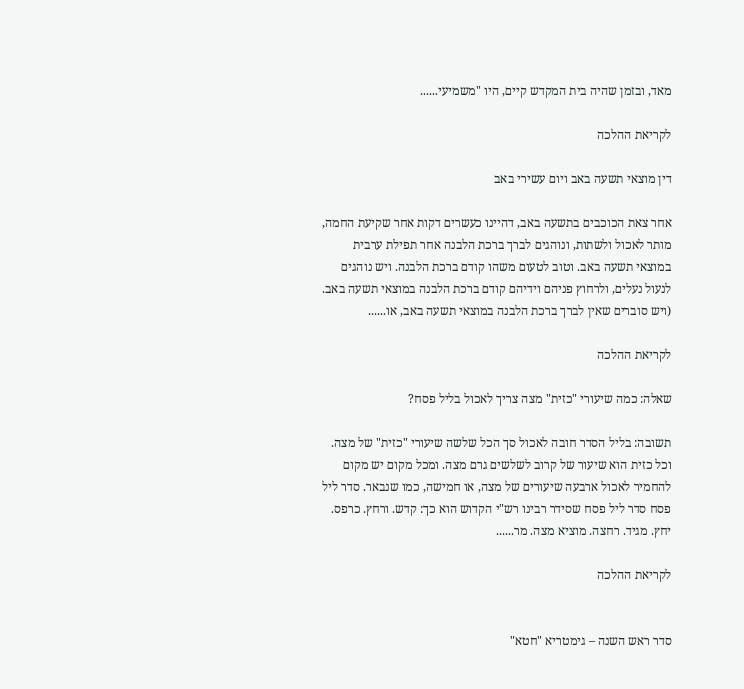מאד, ובזמן שהיה בית המקדש קיים, היו "משמיעי......

לקריאת ההלכה

דין מוצאי תשעה באב ויום עשירי באב

אחר צאת הכוכבים בתשעה באב, דהיינו כעשרים דקות אחר שקיעת החמה, מותר לאכול ולשתות, ונוהגים לברך ברכת הלבנה אחר תפילת ערבית במוצאי תשעה באב. וטוב לטעום משהו קודם ברכת הלבנה. ויש נוהגים לנעול נעלים, ולרחוץ פניהם וידיהם קודם ברכת הלבנה במוצאי תשעה באב. (ויש סוברים שאין לברך ברכת הלבנה במוצאי תשעה באב, או......

לקריאת ההלכה

שאלה: כמה שיעורי "כזית" מצה צריך לאכול בליל פסח?

תשובה: בליל הסדר חובה לאכול סך הכל שלשה שיעורי "כזית" של מצה. וכל כזית הוא שיעור של קרוב לשלשים גרם מצה. ומכל מקום יש מקום להחמיר לאכול ארבעה שיעורים של מצה, או חמישה, כמו שנבאר. סדר ליל פסח סדר ליל פסח שסידר רבינו רש"י הקדוש הוא כך: קדש. ורחץ. כרפס. יחץ. מגיד. רחצה. מוציא מצה. מר......

לקריאת ההלכה


סדר ראש השנה – גימטריא "חטא"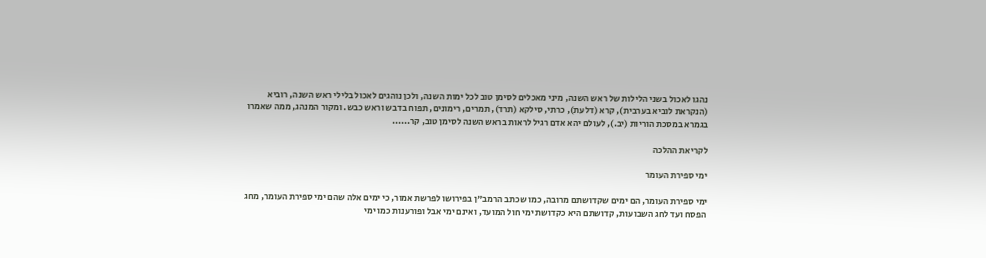נהגו לאכול בשני הלילות של ראש השנה, מיני מאכלים לסימן טוב לכל ימות השנה, ולכן נוהגים לאכול בלילי ראש השנה, רוביא (הנקראת לוביא בערבית), קרא (דלעת), כרתי, סילקא (תרד), תמרים, רימונים, תפוח בדבש וראש כבש. ומקור המנהג, ממה שאמרו בגמרא במסכת הוריות (יב.), לעולם יהא אדם רגיל לראות בראש השנה לסימן טוב, קר......

לקריאת ההלכה

ימי ספירת העומר

ימי ספירת העומר, הם ימים שקדושתם מרובה, כמו שכתב הרמב"ן בפירושו לפרשת אמור, כי ימים אלה שהם ימי ספירת העומר, מחג הפסח ועד לחג השבועות, קדושתם היא כקדושת ימי חול המועד, ואינם ימי אבל ופורענות כמו ימי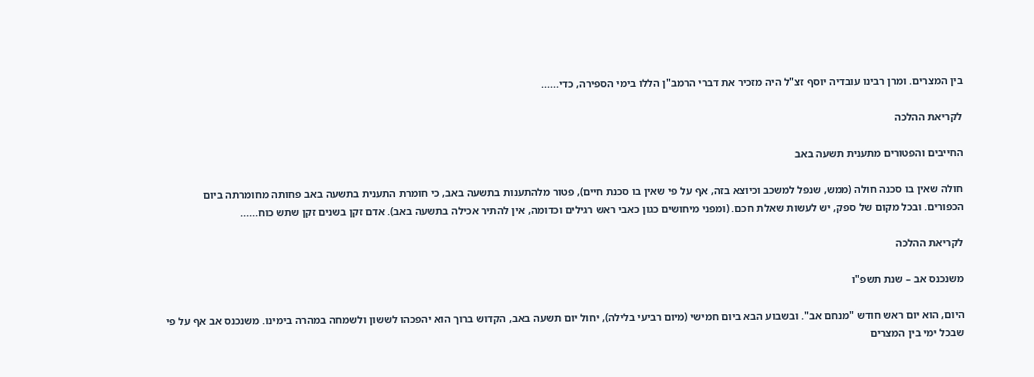בין המצרים. ומרן רבינו עובדיה יוסף זצ"ל היה מזכיר את דברי הרמב"ן הללו בימי הספירה, כדי......

לקריאת ההלכה

החייבים והפטורים מתענית תשעה באב

חולה שאין בו סכנה חולה (ממש, שנפל למשכב וכיוצא בזה, אף על פי שאין בו סכנת חיים), פטור מלהתענות בתשעה באב, כי חומרת התענית בתשעה באב פחותה מחומרתה ביום הכפורים. ובכל מקום של ספק, יש לעשות שאלת חכם. (ומפני מיחושים כגון כאבי ראש רגילים וכדומה, אין להתיר אכילה בתשעה באב). אדם זקן בשנים זקן שתש כוח......

לקריאת ההלכה

משנכנס אב – שנת תשפ"ו

היום, הוא יום ראש חודש "מנחם אב". ובשבוע הבא ביום חמישי (מיום רביעי בלילה), יחול יום תשעה באב, הקדוש ברוך הוא יהפכהו לששון ולשמחה במהרה בימינו. משנכנס אב אף על פי שבכל ימי בין המצרים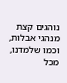נוהגים קצת מנהגי אבלות, וכמו שלמדנו, מכל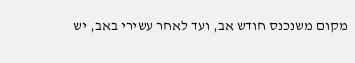מקום משנכנס חודש אב, ועד לאחר עשירי באב, יש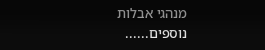מנהגי אבלות נוספים......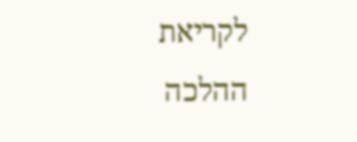לקריאת ההלכה